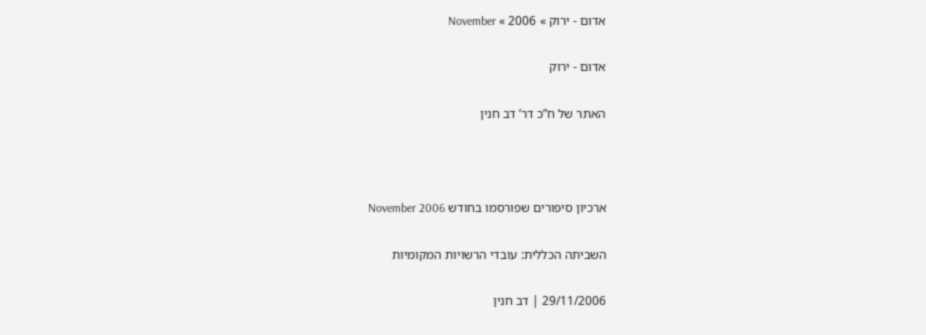אדום - ירוק » 2006 » November

אדום - ירוק

האתר של ח”כ דר’ דב חנין



ארכיון סיפורים שפורסמו בחודש November 2006

השביתה הכללית: עובדי הרשויות המקומיות

29/11/2006 | דב חנין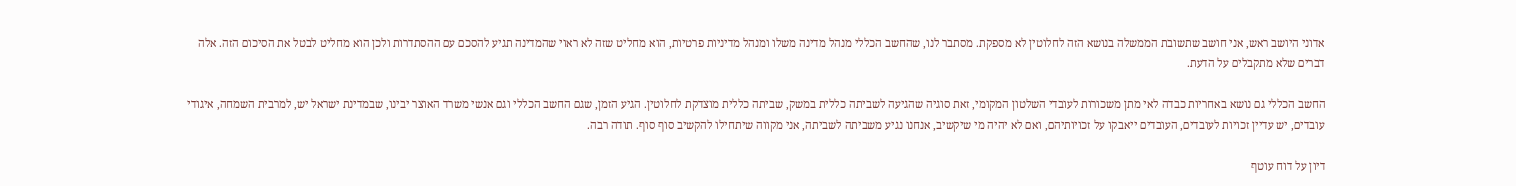אדוני היושב ראש, אני חושב שתשובת הממשלה בנושא הזה לחלוטין לא מספקת. מסתבר לנו, שהחשב הכללי מנהל מדינה משלו ומנהל מדיניות פרטיות, הוא מחליט שזה לא ראוי שהמדינה תגיע להסכם עם ההסתדרות ולכן הוא מחליט לבטל את הסיכום הזה. אלה דברים שלא מתקבלים על הדעת.

החשב הכללי גם נושא באחריות כבדה לאי מתן משכורות לעובדי השלטון המקומי, זאת סוגיה שהגיעה לשביתה כללית במשק, שביתה כללית מוצדקת לחלוטין. הגיע הזמן, שגם החשב הכללי וגם אנשי משרד האוצר יבינו, שבמדינת ישראל יש, למרבית השמחה, איגודי עובדים, יש עדיין זכויות לעובדים, העובדים ייאבקו על זכויותיהם, ואם לא יהיה מי שיקשיב, אנחנו נגיע משביתה לשביתה, אני מקווה שיתחילו להקשיב סוף סוף. תודה רבה.

דיון על דוח עוטף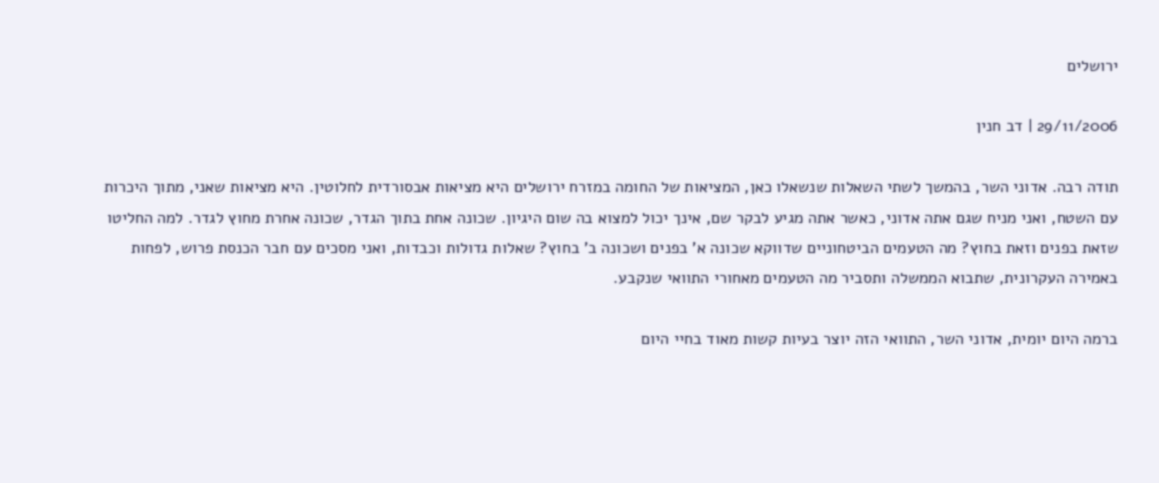ירושלים

29/11/2006 | דב חנין

תודה רבה. אדוני השר, בהמשך לשתי השאלות שנשאלו כאן, המציאות של החומה במזרח ירושלים היא מציאות אבסורדית לחלוטין. היא מציאות שאני, מתוך היכרות עם השטח, ואני מניח שגם אתה אדוני, כאשר אתה מגיע לבקר שם, אינך יכול למצוא בה שום היגיון. שכונה אחת בתוך הגדר, שכונה אחרת מחוץ לגדר. למה החליטו שזאת בפנים וזאת בחוץ? מה הטעמים הביטחוניים שדווקא שכונה א’ בפנים ושכונה ב’ בחוץ? שאלות גדולות וכבדות, ואני מסכים עם חבר הכנסת פרוש, לפחות באמירה העקרונית, שתבוא הממשלה ותסביר מה הטעמים מאחורי התוואי שנקבע.

ברמה היום יומית, אדוני השר, התוואי הזה יוצר בעיות קשות מאוד בחיי היום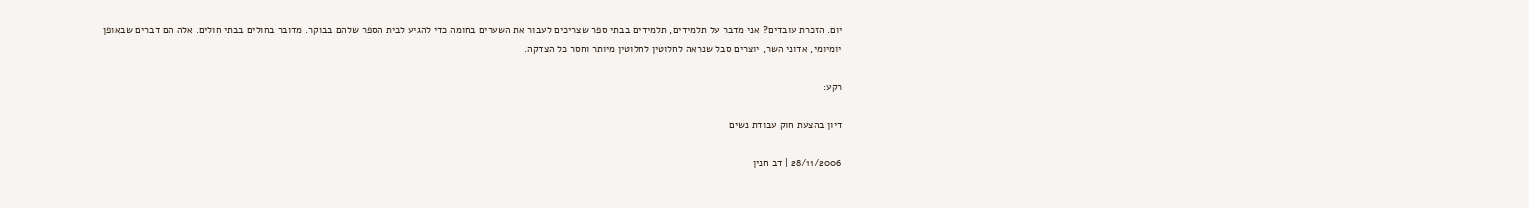יום. הזכרת עובדים? אני מדבר על תלמידים, תלמידים בבתי ספר שצריכים לעבור את השערים בחומה כדי להגיע לבית הספר שלהם בבוקר. מדובר בחולים בבתי חולים. אלה הם דברים שבאופן יומיומי, אדוני השר, יוצרים סבל שנראה לחלוטין לחלוטין מיותר וחסר כל הצדקה.

רקע:

דיון בהצעת חוק עבודת נשים

28/11/2006 | דב חנין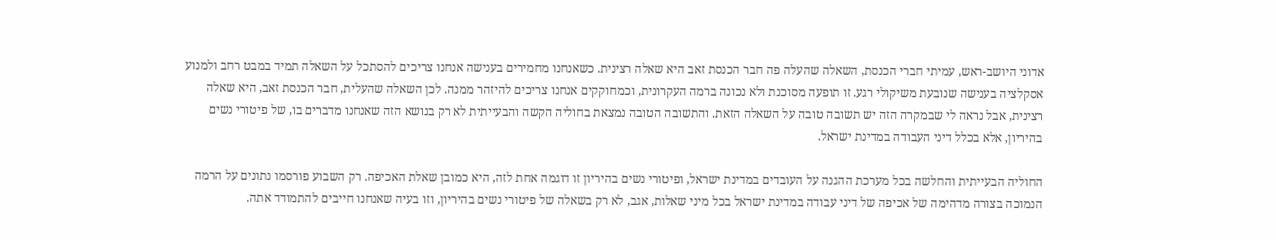אדוני היושב-ראש, עמיתי חברי הכנסת, השאלה שהעלה פה חבר הכנסת זאב היא שאלה רצינית. כשאנחנו מחמירים בענישה אנחנו צריכים להסתכל על השאלה תמיד במבט רחב ולמנוע אסקלציה בענישה שנובעת משיקולי רגע. זו תופעה מסוכנת ולא נכונה ברמה העקרונית, וכמחוקקים אנחנו צריכים להיזהר ממנה. לכן השאלה שהעלית, חבר הכנסת זאב, היא שאלה רצינית, אבל נראה לי שבמקרה הזה יש תשובה טובה על השאלה הזאת. והתשובה הטובה נמצאת בחוליה הקשה והבעייתית לא רק בנושא הזה שאנחנו מדברים בו, של פיטורי נשים בהיריון, אלא בכלל דיני העבודה במדינת ישראל.

החוליה הבעייתית והחלשה בכל מערכת ההגנה על העובדים במדינת ישראל, ופיטורי נשים בהיריון זו דוגמה אחת לזה, היא כמובן שאלת האכיפה. רק השבוע פורסמו נתונים על הרמה הנמוכה בצורה מדהימה של אכיפה של דיני עבודה במדינת ישראל בכל מיני שאלות, אגב, לא רק בשאלה של פיטורי נשים בהיריון, וזו בעיה שאנחנו חייבים להתמודד אתה.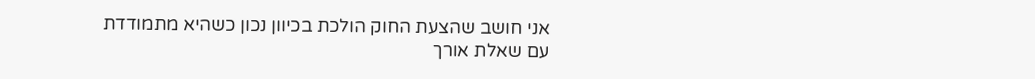אני חושב שהצעת החוק הולכת בכיוון נכון כשהיא מתמודדת עם שאלת אורך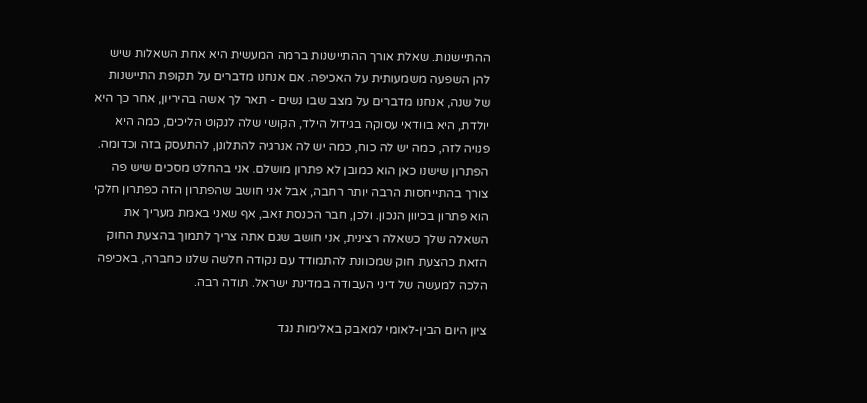ההתיישנות. שאלת אורך ההתיישנות ברמה המעשית היא אחת השאלות שיש להן השפעה משמעותית על האכיפה. אם אנחנו מדברים על תקופת התיישנות של שנה, אנחנו מדברים על מצב שבו נשים - תאר לך אשה בהיריון, אחר כך היא יולדת, היא בוודאי עסוקה בגידול הילד, הקושי שלה לנקוט הליכים, כמה היא פנויה לזה, כמה יש לה כוח, כמה יש לה אנרגיה להתלונן, להתעסק בזה וכדומה. הפתרון שישנו כאן הוא כמובן לא פתרון מושלם. אני בהחלט מסכים שיש פה צורך בהתייחסות הרבה יותר רחבה, אבל אני חושב שהפתרון הזה כפתרון חלקי הוא פתרון בכיוון הנכון. ולכן, חבר הכנסת זאב, אף שאני באמת מעריך את השאלה שלך כשאלה רצינית, אני חושב שגם אתה צריך לתמוך בהצעת החוק הזאת כהצעת חוק שמכוונת להתמודד עם נקודה חלשה שלנו כחברה, באכיפה הלכה למעשה של דיני העבודה במדינת ישראל. תודה רבה.

ציון היום הבין-לאומי למאבק באלימות נגד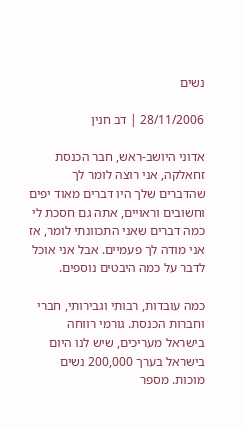נשים

28/11/2006 | דב חנין

אדוני היושב-ראש, חבר הכנסת זחאלקה, אני רוצה לומר לך שהדברים שלך היו דברים מאוד יפים וחשובים וראויים, אתה גם חסכת לי כמה דברים שאני התכוונתי לומר, אז אני מודה לך פעמיים. אבל אני אוכל לדבר על כמה היבטים נוספים.

כמה עובדות, רבותי וגבירותי, חברי וחברות הכנסת. גורמי רווחה בישראל מעריכים, שיש לנו היום בישראל בערך 200,000 נשים מוכות. מספר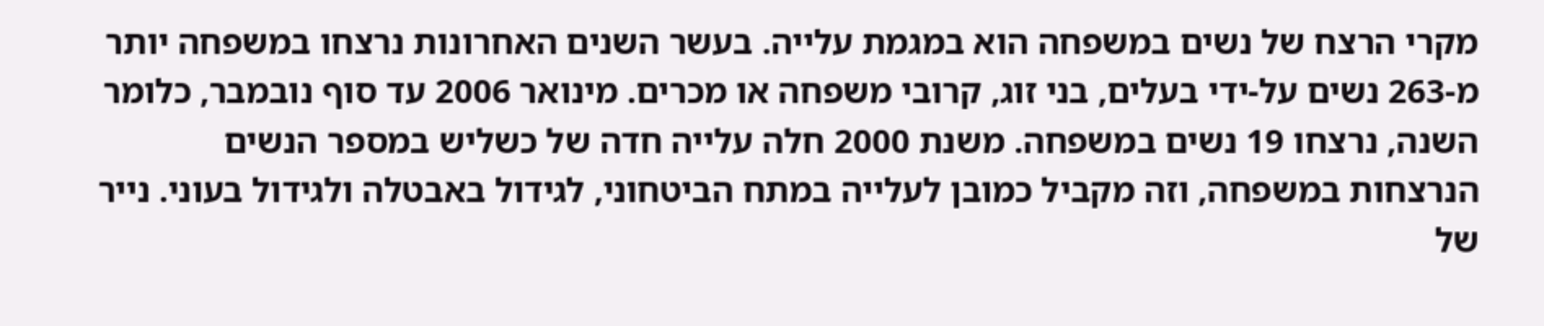מקרי הרצח של נשים במשפחה הוא במגמת עלייה. בעשר השנים האחרונות נרצחו במשפחה יותר מ-263 נשים על-ידי בעלים, בני זוג, קרובי משפחה או מכרים. מינואר 2006 עד סוף נובמבר, כלומר השנה, נרצחו 19 נשים במשפחה. משנת 2000 חלה עלייה חדה של כשליש במספר הנשים הנרצחות במשפחה, וזה מקביל כמובן לעלייה במתח הביטחוני, לגידול באבטלה ולגידול בעוני. נייר של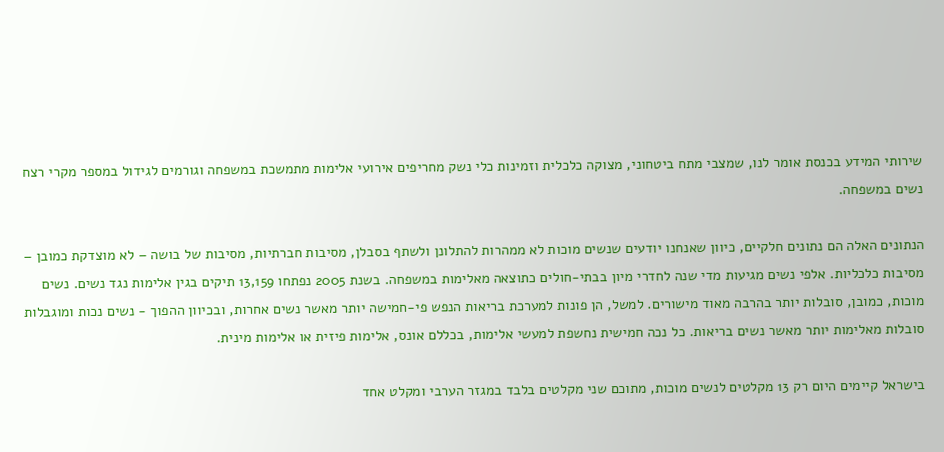שירותי המידע בכנסת אומר לנו, שמצבי מתח ביטחוני, מצוקה כלכלית וזמינות כלי נשק מחריפים אירועי אלימות מתמשכת במשפחה וגורמים לגידול במספר מקרי רצח נשים במשפחה.

הנתונים האלה הם נתונים חלקיים, כיוון שאנחנו יודעים שנשים מוכות לא ממהרות להתלונן ולשתף בסבלן, מסיבות חברתיות, מסיבות של בושה – לא מוצדקת כמובן – מסיבות כלכליות. אלפי נשים מגיעות מדי שנה לחדרי מיון בבתי-חולים כתוצאה מאלימות במשפחה. בשנת 2005 נפתחו 13,159 תיקים בגין אלימות נגד נשים. נשים מוכות, כמובן, סובלות יותר בהרבה מאוד מישורים. למשל, הן פונות למערכת בריאות הנפש פי-חמישה יותר מאשר נשים אחרות, ובכיוון ההפוך - נשים נכות ומוגבלות סובלות מאלימות יותר מאשר נשים בריאות. כל נכה חמישית נחשפת למעשי אלימות, בכללם אונס, אלימות פיזית או אלימות מינית.

בישראל קיימים היום רק 13 מקלטים לנשים מוכות, מתוכם שני מקלטים בלבד במגזר הערבי ומקלט אחד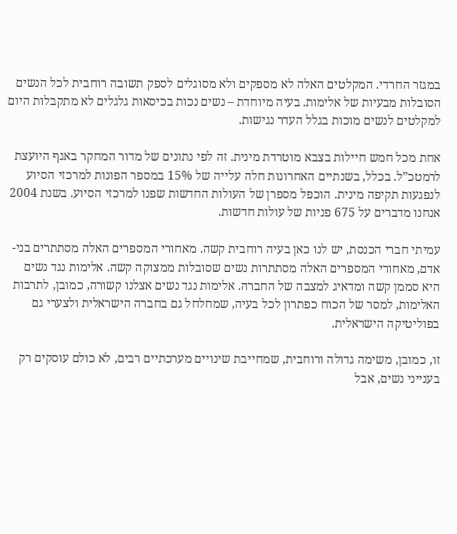במגזר החרדי. המקלטים האלה לא מספקים ולא מסוגלים לספק תשובה רוחבית לכל הנשים הסובלות מבעיות של אלימות. בעיה מיוחדת – נשים נכות בכיסאות גלגלים לא מתקבלות היום למקלטים לנשים מוכות בגלל העדר נגישות.

אחת מכל חמש חיילות בצבא מוטרדת מינית. זה לפי נתונים של מדור המחקר באגף היועצת לרמטכ”ל. בכלל, בשנתיים האחרונות חלה עלייה של 15% במספר הפונות למרכזי הסיוע לנפגעות תקיפה מינית. הוכפל מספרן של העולות החדשות שפנו למרכזי הסיוע. בשנת 2004 אנחנו מדברים על 675 פניות של עולות חדשות.

עמיתי חברי הכנסת, יש לנו כאן בעיה רוחבית קשה. מאחורי המספרים האלה מסתתרים בני-אדם, מאחורי המספרים האלה מסתתרות נשים שסובלות ממצוקה קשה. אלימות נגד נשים היא סממן קשה ומדאיג למצבה של החברה. אלימות נגד נשים אצלנו קשורה, כמובן, לתרבות האלימות, למסר של הכוח כפתרון לכל בעיה, שמחלחל גם בחברה הישראלית ולצערי גם בפוליטיקה הישראלית.

זו, כמובן, משימה גדולה ורוחבית, שמחייבת שינויים מערכתיים רבים, לא כולם עוסקים רק בענייני נשים, אבל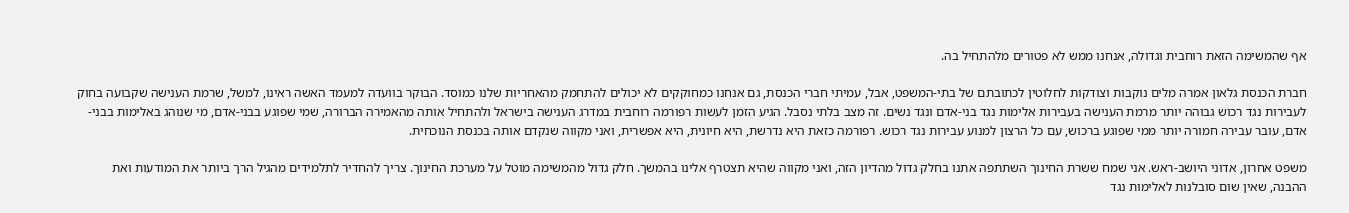אף שהמשימה הזאת רוחבית וגדולה, אנחנו ממש לא פטורים מלהתחיל בה.

חברת הכנסת גלאון אמרה מלים נוקבות וצודקות לחלוטין לכתובתם של בתי-המשפט, אבל, עמיתי חברי הכנסת, גם אנחנו כמחוקקים לא יכולים להתחמק מהאחריות שלנו כמוסד. הבוקר בוועדה למעמד האשה ראינו, למשל, שרמת הענישה שקבועה בחוק לעבירות נגד רכוש גבוהה יותר מרמת הענישה בעבירות אלימות נגד בני-אדם ונגד נשים. זה מצב בלתי נסבל. הגיע הזמן לעשות רפורמה רוחבית במדרג הענישה בישראל ולהתחיל אותה מהאמירה הברורה, שמי שפוגע בבני-אדם, מי שנוהג באלימות בבני-אדם, עובר עבירה חמורה יותר ממי שפוגע ברכוש, עם כל הרצון למנוע עבירות נגד רכוש. רפורמה כזאת היא נדרשת, היא חיונית, היא אפשרית, ואני מקווה שנקדם אותה בכנסת הנוכחית.

משפט אחרון, אדוני היושב-ראש. אני שמח ששרת החינוך השתתפה אתנו בחלק גדול מהדיון הזה, ואני מקווה שהיא תצטרף אלינו בהמשך. חלק גדול מהמשימה מוטל על מערכת החינוך. צריך להחדיר לתלמידים מהגיל הרך ביותר את המודעות ואת ההבנה, שאין שום סובלנות לאלימות נגד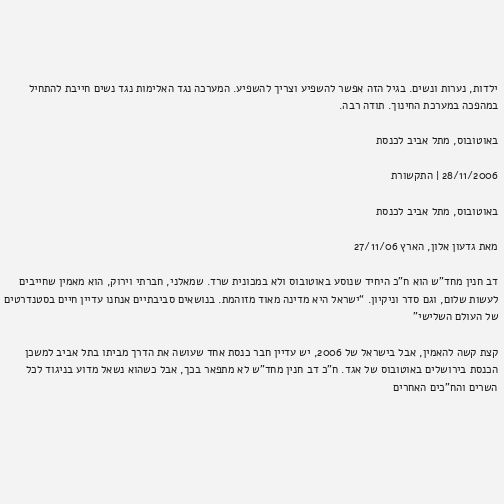ילדות, נערות ונשים. בגיל הזה אפשר להשפיע וצריך להשפיע. המערכה נגד האלימות נגד נשים חייבת להתחיל במהפכה במערכת החינוך. תודה רבה.

באוטובוס, מתל אביב לכנסת

28/11/2006 | התקשורת

באוטובוס, מתל אביב לכנסת

מאת גדעון אלון, הארץ 27/11/06

דב חנין מחד”ש הוא ח”כ היחיד שנוסע באוטובוס ולא במכונית שרד. שמאלני, חברתי וירוק, הוא מאמין שחייבים לעשות שלום, וגם סדר וניקיון. “ישראל היא מדינה מאוד מזוהמת. בנושאים סביבתיים אנחנו עדיין חיים בסטנדרטים של העולם השלישי”

קצת קשה להאמין, אבל בישראל של 2006, יש עדיין חבר כנסת אחד שעושה את הדרך מביתו בתל אביב למשכן הכנסת בירושלים באוטובוס של אגד. ח”כ דב חנין מחד”ש לא מתפאר בכך, אבל כשהוא נשאל מדוע בניגוד לכל השרים והח”כים האחרים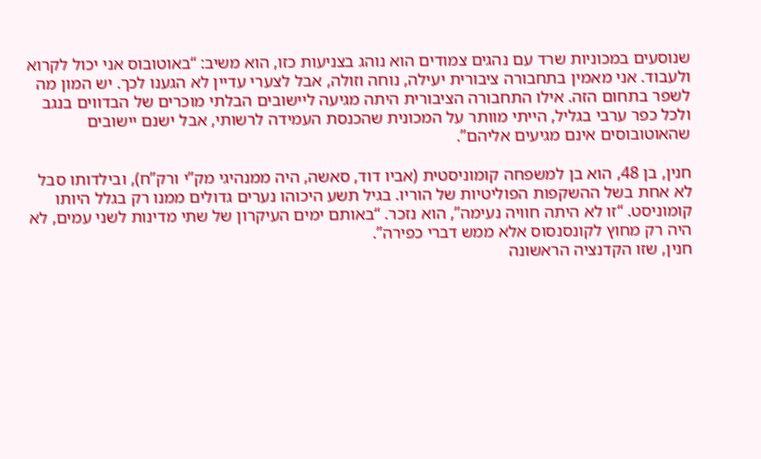שנוסעים במכוניות שרד עם נהגים צמודים הוא נוהג בצניעות כזו, הוא משיב: “באוטובוס אני יכול לקרוא ולעבוד. אני מאמין בתחבורה ציבורית יעילה, נוחה וזולה, אבל לצערי עדיין לא הגענו לכך. יש המון מה לשפר בתחום הזה. אילו התחבורה הציבורית היתה מגיעה ליישובים הבלתי מוכרים של הבדווים בנגב ולכל כפר ערבי בגליל, הייתי מוותר על המכונית שהכנסת העמידה לרשותי, אבל ישנם יישובים שהאוטובוסים אינם מגיעים אליהם”.

חנין, בן 48, הוא בן למשפחה קומוניסטית (אביו דוד, סאשה, היה ממנהיגי מק”י ורק”ח), ובילדותו סבל לא אחת בשל ההשקפות הפוליטיות של הוריו. בגיל תשע היכוהו נערים גדולים ממנו רק בגלל היותו קומוניסט. “זו לא היתה חוויה נעימה”, הוא נזכר. “באותם ימים העיקרון של שתי מדינות לשני עמים, לא היה רק מחוץ לקונסנסוס אלא ממש דברי כפירה”.
חנין, שזו הקדנציה הראשונה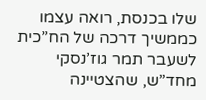שלו בכנסת, רואה עצמו כממשיך דרכה של הח”כית לשעבר תמר גוז’נסקי מחד”ש, שהצטיינה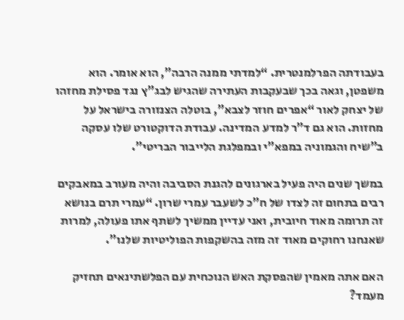בעבודתה הפרלמנטרית. “למדתי ממנה הרבה”, הוא אומר. הוא משפטן, וגאה בכך שבעקבות העתירה שהגיש לבג”ץ נגד פסילת מחזהו של יצחק לאור “אפרים חוזר לצבא”, בוטלה הצנזורה בישראל על מחזות. הוא גם ד”ר למדע המדינה. עבודת הדוקטורט שלו עסקה ב”שיח והגמוניה במפא”י ובמפלגת הלייבור הבריטי”.

במשך שנים היה פעיל בארגונים להגנת הסביבה והיה מעורב במאבקים רבים בתחום זה לצדו של ח”כ לשעבר עמרי שרון. “עמרי תרם בנושא זה תרומה מאוד חיובית, ואני עדיין ממשיך לשתף אתו פעולה, למרות שאנחנו רחוקים מאוד זה מזה בהשקפות הפוליטיות שלנו”.

האם אתה מאמין שהפסקת האש הנוכחית עם הפלשתינאים תחזיק מעמד?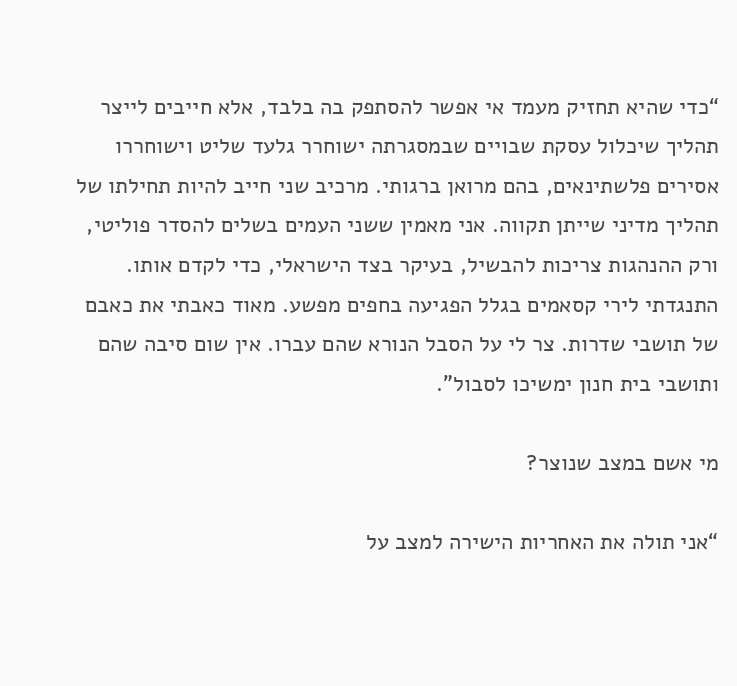“כדי שהיא תחזיק מעמד אי אפשר להסתפק בה בלבד, אלא חייבים לייצר תהליך שיכלול עסקת שבויים שבמסגרתה ישוחרר גלעד שליט וישוחררו אסירים פלשתינאים, בהם מרואן ברגותי. מרכיב שני חייב להיות תחילתו של תהליך מדיני שייתן תקווה. אני מאמין ששני העמים בשלים להסדר פוליטי, ורק ההנהגות צריכות להבשיל, בעיקר בצד הישראלי, כדי לקדם אותו. התנגדתי לירי קסאמים בגלל הפגיעה בחפים מפשע. מאוד כאבתי את כאבם של תושבי שדרות. צר לי על הסבל הנורא שהם עברו. אין שום סיבה שהם ותושבי בית חנון ימשיכו לסבול”.

מי אשם במצב שנוצר?

“אני תולה את האחריות הישירה למצב על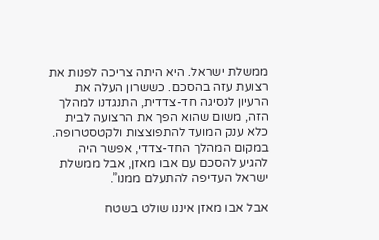ממשלת ישראל. היא היתה צריכה לפנות את רצועת עזה בהסכם. כששרון העלה את הרעיון לנסיגה חד-צדדית, התנגדנו למהלך הזה, משום שהוא הפך את הרצועה לבית כלא ענק המועד להתפוצצות ולקטסטרופה. במקום המהלך החד-צדדי, אפשר היה להגיע להסכם עם אבו מאזן, אבל ממשלת ישראל העדיפה להתעלם ממנו”.

אבל אבו מאזן איננו שולט בשטח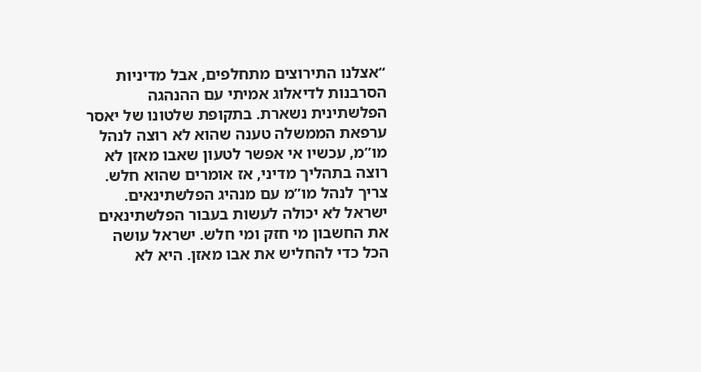“אצלנו התירוצים מתחלפים, אבל מדיניות הסרבנות לדיאלוג אמיתי עם ההנהגה הפלשתינית נשארת. בתקופת שלטונו של יאסר ערפאת הממשלה טענה שהוא לא רוצה לנהל מו”מ, עכשיו אי אפשר לטעון שאבו מאזן לא רוצה בתהליך מדיני, אז אומרים שהוא חלש. צריך לנהל מו”מ עם מנהיג הפלשתינאים. ישראל לא יכולה לעשות בעבור הפלשתינאים את החשבון מי חזק ומי חלש. ישראל עושה הכל כדי להחליש את אבו מאזן. היא לא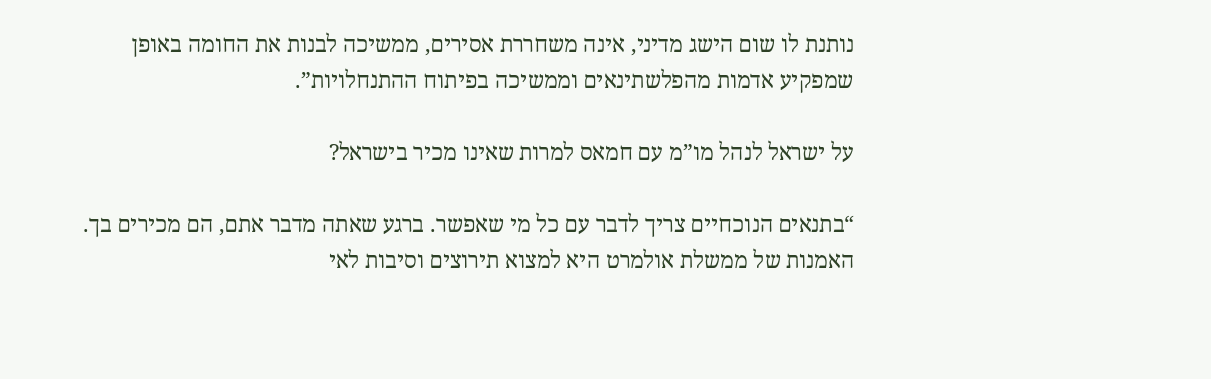נותנת לו שום הישג מדיני, אינה משחררת אסירים, ממשיכה לבנות את החומה באופן שמפקיע אדמות מהפלשתינאים וממשיכה בפיתוח ההתנחלויות”.

על ישראל לנהל מו”מ עם חמאס למרות שאינו מכיר בישראל?

“בתנאים הנוכחיים צריך לדבר עם כל מי שאפשר. ברגע שאתה מדבר אתם, הם מכירים בך. האמנות של ממשלת אולמרט היא למצוא תירוצים וסיבות לאי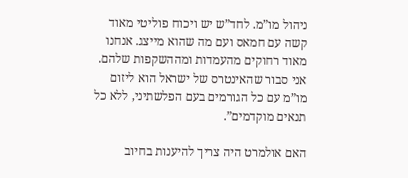ניהול מו”מ. לחד”ש יש ויכוח פוליטי מאוד קשה עם חמאס ועם מה שהוא מייצג. אנחנו מאוד רחוקים מהעמדות ומההשקפות שלהם. אני סבור שהאינטרס של ישראל הוא ליזום מו”מ עם כל הגורמים בעם הפלשתיני, ללא כל תנאים מוקדמים”.

האם אולמרט היה צריך להיענות בחיוב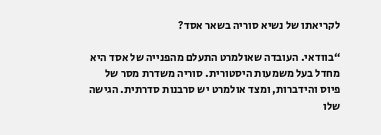לקריאתו של נשיא סוריה בשאר אסד?

“בוודאי. העובדה שאולמרט התעלם מהפנייה של אסד היא מחדל בעל משמעות היסטורית. סוריה משדרת מסר של פיוס והידברות, ומצד אולמרט יש סרבנות סדרתית. הגישה שלו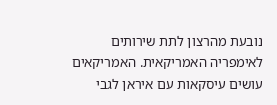נובעת מהרצון לתת שירותים לאימפריה האמריקאית. האמריקאים עושים עיסקאות עם איראן לגבי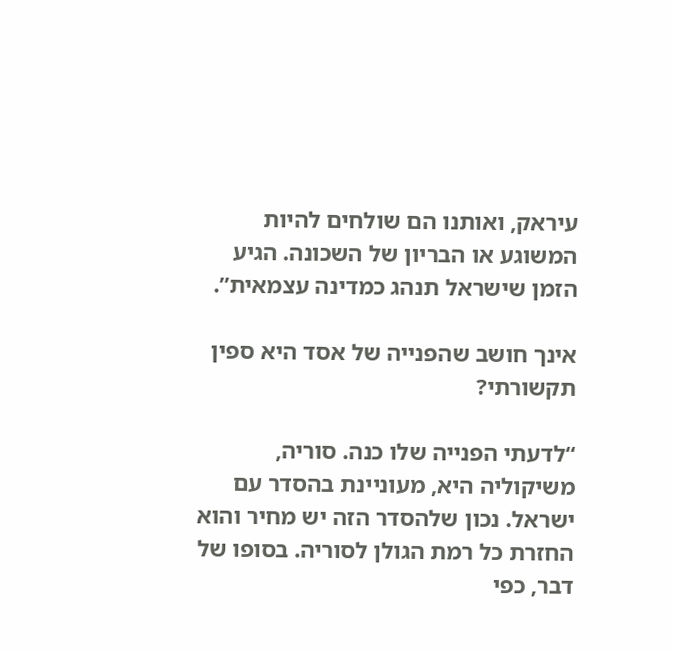עיראק, ואותנו הם שולחים להיות המשוגע או הבריון של השכונה. הגיע הזמן שישראל תנהג כמדינה עצמאית”.

אינך חושב שהפנייה של אסד היא ספין תקשורתי?

“לדעתי הפנייה שלו כנה. סוריה, משיקוליה היא, מעוניינת בהסדר עם ישראל. נכון שלהסדר הזה יש מחיר והוא החזרת כל רמת הגולן לסוריה. בסופו של דבר, כפי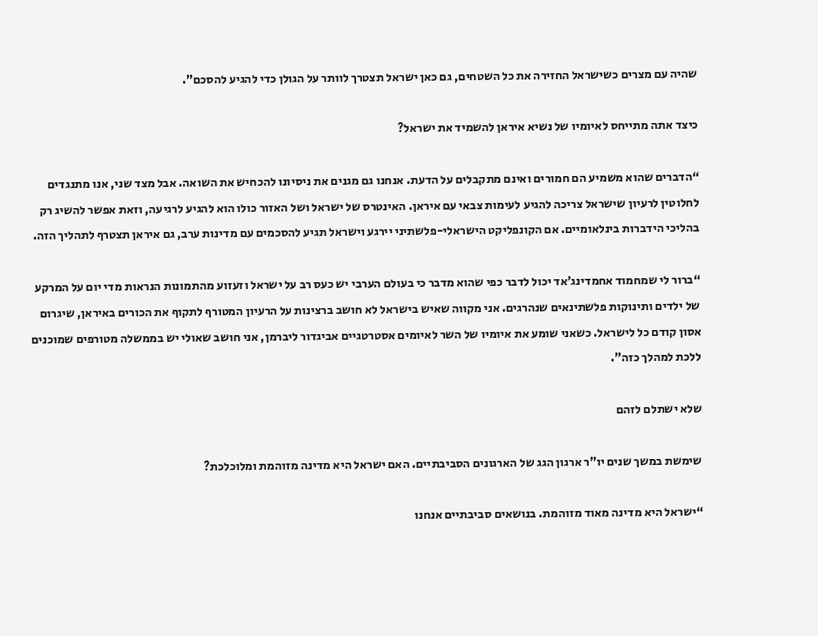שהיה עם מצרים כשישראל החזירה את כל השטחים, גם כאן ישראל תצטרך לוותר על הגולן כדי להגיע להסכם”.

כיצד אתה מתייחס לאיומיו של נשיא איראן להשמיד את ישראל?

“הדברים שהוא משמיע הם חמורים ואינם מתקבלים על הדעת. אנחנו גם מגנים את ניסיונו להכחיש את השואה. אבל מצד שני, אנו מתנגדים לחלוטין לרעיון שישראל צריכה להגיע לעימות צבאי עם איראן. האינטרס של ישראל ושל האזור כולו הוא להגיע לרגיעה, וזאת אפשר להשיג רק בהליכי הידברות בינלאומיים. אם הקונפליקט הישראלי-פלשתיני יירגע וישראל תגיע להסכמים עם מדינות ערב, גם איראן תצטרף לתהליך הזה.

“ברור לי שמחמוד אחמדינג’אד יכול לדבר כפי שהוא מדבר כי בעולם הערבי יש כעס רב על ישראל וזעזוע מהתמונות הנראות מדי יום על המרקע של ילדים ותינוקות פלשתינאים שנהרגים. אני מקווה שאיש בישראל לא חושב ברצינות על הרעיון המטורף לתקוף את הכורים באיראן, שיגרום אסון קודם כל לישראל. כשאני שומע את איומיו של השר לאיומים אסטרטגיים אביגדור ליברמן, אני חושב שאולי יש בממשלה מטורפים שמוכנים ללכת למהלך כזה”.

שלא ישתלם לזהם

שימשת במשך שנים יו”ר ארגון הגג של הארגונים הסביבתיים. האם ישראל היא מדינה מזוהמת ומלוכלכת?

“ישראל היא מדינה מאוד מזוהמת. בנושאים סביבתיים אנחנו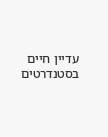עדיין חיים בסטנדרטים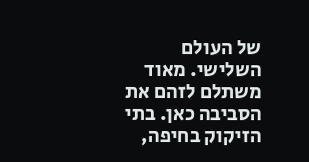של העולם השלישי. מאוד משתלם לזהם את הסביבה כאן. בתי הזיקוק בחיפה,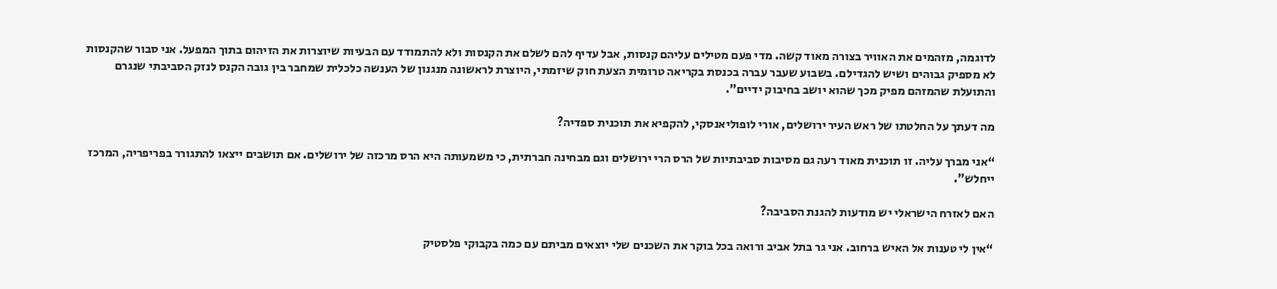לדוגמה, מזהמים את האוויר בצורה מאוד קשה. מדי פעם מטילים עליהם קנסות, אבל עדיף להם לשלם את הקנסות ולא להתמודד עם הבעיות שיוצרות את הזיהום בתוך המפעל. אני סבור שהקנסות לא מספיק גבוהים ושיש להגדילם. בשבוע שעבר עברה בכנסת בקריאה טרומית הצעת חוק שיזמתי, היוצרת לראשונה מנגנון של הענשה כלכלית שמחבר בין גובה הקנס לנזק הסביבתי שנגרם והתועלת שהמזהם מפיק מכך שהוא יושב בחיבוק ידיים”.

מה דעתך על החלטתו של ראש העיר ירושלים, אורי לופוליאנסקי, להקפיא את תוכנית ספדיה?

“אני מברך עליה. זו תוכנית מאוד רעה גם מסיבות סביבתיות של הרס הרי ירושלים וגם מבחינה חברתית, כי משמעותה היא הרס מרכזה של ירושלים. אם תושבים ייצאו להתגורר בפריפריה, המרכז ייחלש”.

האם לאזרח הישראלי יש מודעות להגנת הסביבה?

“אין לי טענות אל האיש ברחוב. אני גר בתל אביב ורואה בכל בוקר את השכנים שלי יוצאים מביתם עם כמה בקבוקי פלסטיק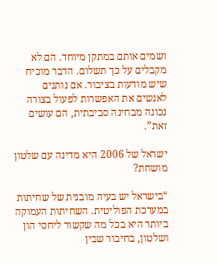ושמים אותם במתקן מיוחד. הם לא מקבלים על כך תשלום. הדבר מוכיח שיש מודעות בציבור. אם נותנים לאנשים את האפשרות לפעול בצורה נכונה מבחינה סביבתית, הם עושים זאת”.

ישראל של 2006 היא מדינה עם שלטון מושחת?

“בישראל יש בעיה מובנית של שחיתות במערכת הפוליטית. השחיתות העמוקה ביותר היא בכל מה שקשור ליחסי הון ושלטון, בחיבור שבין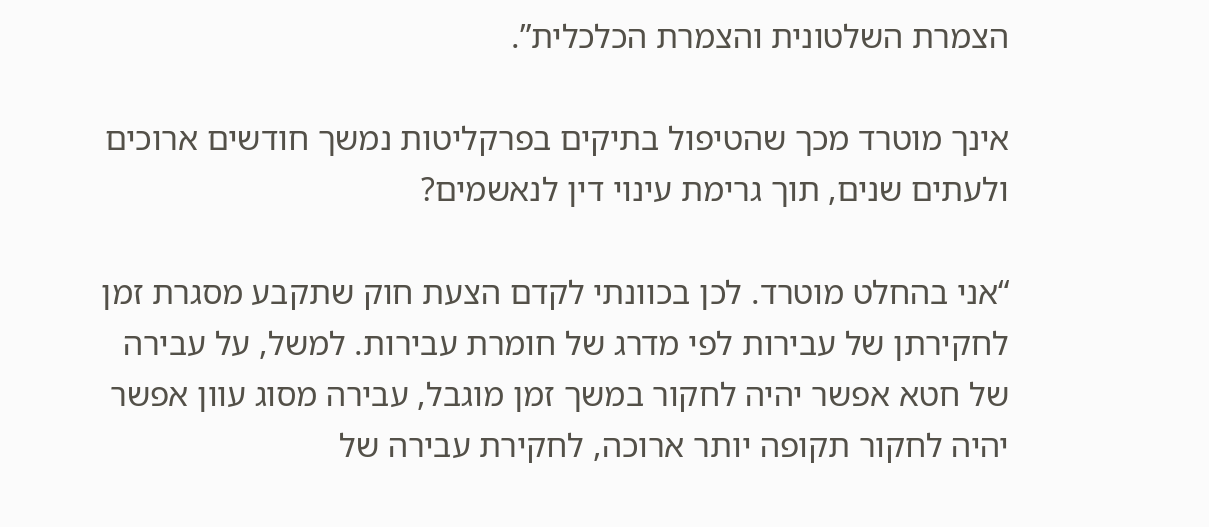הצמרת השלטונית והצמרת הכלכלית”.

אינך מוטרד מכך שהטיפול בתיקים בפרקליטות נמשך חודשים ארוכים ולעתים שנים, תוך גרימת עינוי דין לנאשמים?

“אני בהחלט מוטרד. לכן בכוונתי לקדם הצעת חוק שתקבע מסגרת זמן לחקירתן של עבירות לפי מדרג של חומרת עבירות. למשל, על עבירה של חטא אפשר יהיה לחקור במשך זמן מוגבל, עבירה מסוג עוון אפשר יהיה לחקור תקופה יותר ארוכה, לחקירת עבירה של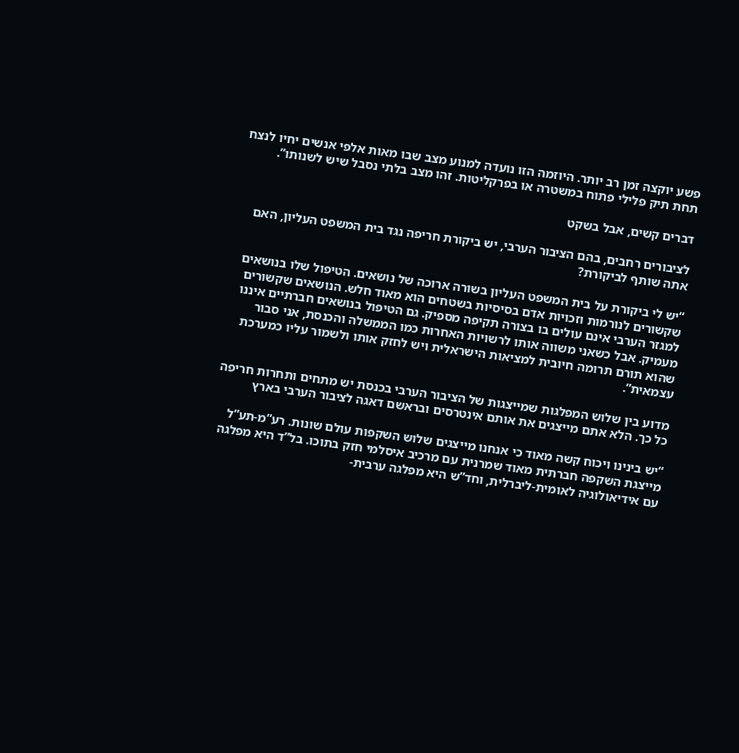פשע יוקצה זמן רב יותר. היוזמה הזו נועדה למנוע מצב שבו מאות אלפי אנשים יחיו לנצח תחת תיק פלילי פתוח במשטרה או בפרקליטות. זהו מצב בלתי נסבל שיש לשנותו”.

דברים קשים, אבל בשקט

לציבורים רחבים, בהם הציבור הערבי, יש ביקורת חריפה נגד בית המשפט העליון, האם אתה שותף לביקורת?

“יש לי ביקורת על בית המשפט העליון בשורה ארוכה של נושאים. הטיפול שלו בנושאים שקשורים לנורמות וזכויות אדם בסיסיות בשטחים הוא מאוד חלש. הנושאים שקשורים למגזר הערבי אינם עולים בו בצורה תקיפה מספיק. גם הטיפול בנושאים חברתיים איננו מעמיק. אבל כשאני משווה אותו לרשויות האחרות כמו הממשלה והכנסת, אני סבור שהוא תורם תרומה חיובית למציאות הישראלית ויש לחזק אותו ולשמור עליו כמערכת עצמאית”.

מדוע בין שלוש המפלגות שמייצגות של הציבור הערבי בכנסת יש מתחים ותחרות חריפה כל כך. הלא אתם מייצגים את אותם אינטרסים ובראשם דאגה לציבור הערבי בארץ

“יש בינינו ויכוח קשה מאוד כי אנחנו מייצגים שלוש השקפות עולם שונות. רע”מ-תע”ל מייצגת השקפה חברתית מאוד שמרנית עם מרכיב איסלמי חזק בתוכו. בל”ד היא מפלגה עם אידיאולוגיה לאומית-ליברלית, וחד”ש היא מפלגה ערבית-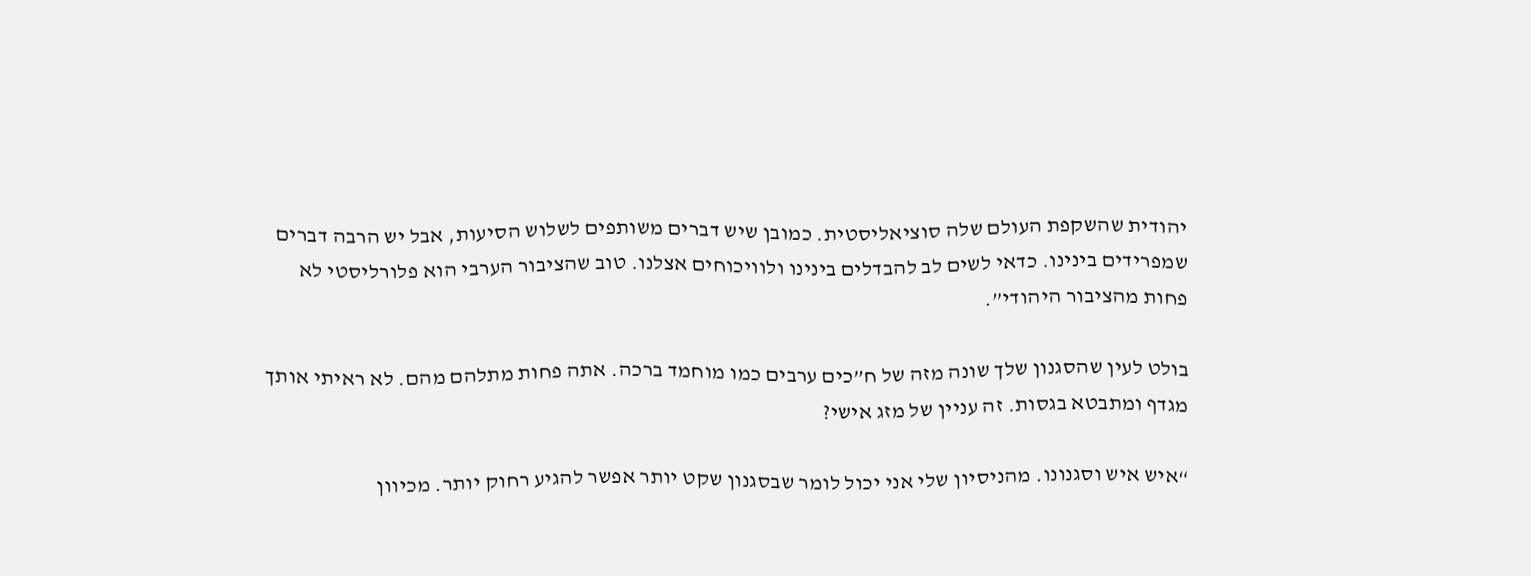יהודית שהשקפת העולם שלה סוציאליסטית. כמובן שיש דברים משותפים לשלוש הסיעות, אבל יש הרבה דברים שמפרידים בינינו. כדאי לשים לב להבדלים בינינו ולוויכוחים אצלנו. טוב שהציבור הערבי הוא פלורליסטי לא פחות מהציבור היהודי”.

בולט לעין שהסגנון שלך שונה מזה של ח”כים ערבים כמו מוחמד ברכה. אתה פחות מתלהם מהם. לא ראיתי אותך מגדף ומתבטא בגסות. זה עניין של מזג אישי?

“איש איש וסגנונו. מהניסיון שלי אני יכול לומר שבסגנון שקט יותר אפשר להגיע רחוק יותר. מכיוון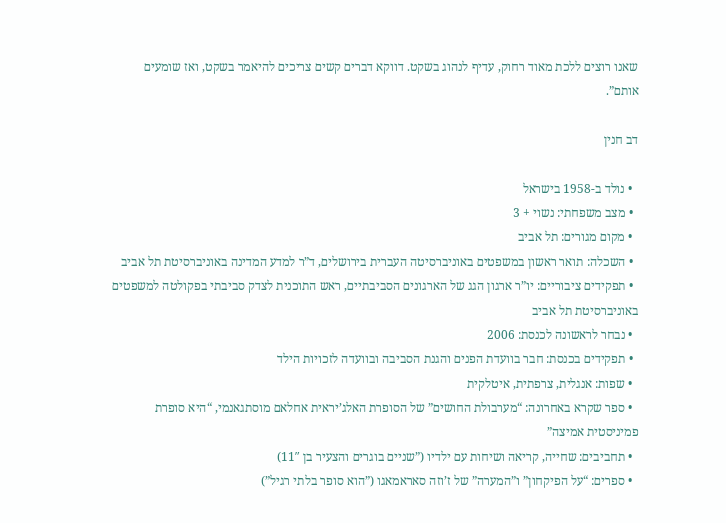שאנו רוצים ללכת מאוד רחוק, עדיף לנהוג בשקט. דווקא דברים קשים צריכים להיאמר בשקט, ואז שומעים אותם”.

דב חנין

  • נולד ב-1958 בישראל
  • מצב משפחתי: נשוי + 3
  • מקום מגורים: תל אביב
  • השכלה: תואר ראשון במשפטים באוניברסיטה העברית בירושלים, ד”ר למדע המדינה באוניברסיטת תל אביב
  • תפקידים ציבוריים: יו”ר ארגון הגג של הארגונים הסביבתיים, ראש התוכנית לצדק סביבתי בפקולטה למשפטים באוניברסיטת תל אביב
  • נבחר לראשונה לכנסת: 2006
  • תפקידים בכנסת: חבר בוועדת הפנים והגנת הסביבה ובוועדה לזכויות הילד
  • שפות: אנגלית, צרפתית, איטלקית
  • ספר שקרא באחרונה: “מערבולת החושים” של הסופרת האלג’יראית אחלאם מוסתגאנמי, “היא סופרת פמיניסטית אמיצה”
  • תחביבים: שחייה, קריאה ושיחות עם ילדיו (”שניים בוגרים והצעיר בן 11″)
  • ספרים: “על הפיקחון” ו”המערה” של ז’וזה סאראמאגו (”הוא סופר בלתי רגיל”)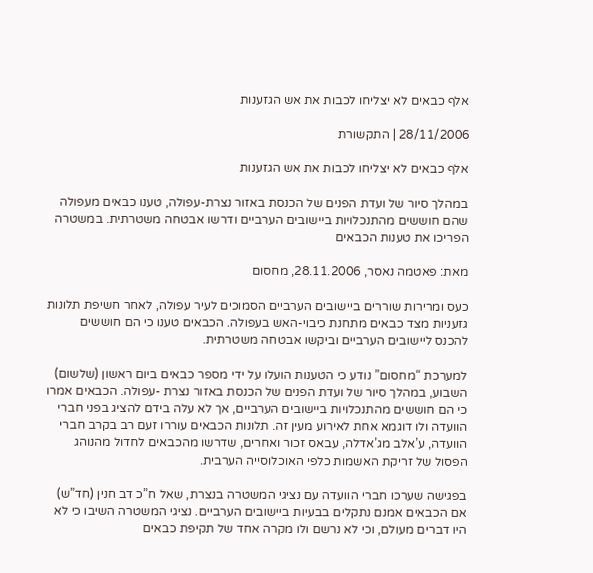אלף כבאים לא יצליחו לכבות את אש הגזענות

28/11/2006 | התקשורת

אלף כבאים לא יצליחו לכבות את אש הגזענות

במהלך סיור של ועדת הפנים של הכנסת באזור נצרת-עפולה, טענו כבאים מעפולה שהם חוששים מהתנכלויות ביישובים הערביים ודרשו אבטחה משטרתית. במשטרה הפריכו את טענות הכבאים

מאת: פאטמה נאסר, 28.11.2006, מחסום

כעס ומרירות שוררים ביישובים הערביים הסמוכים לעיר עפולה, לאחר חשיפת תלונות גזעניות מצד כבאים מתחנת כיבוי-האש בעפולה. הכבאים טענו כי הם חוששים להכנס ליישובים הערביים וביקשו אבטחה משטרתית.

למערכת “מחסום” נודע כי הטענות הועלו על ידי מספר כבאים ביום ראשון (שלשום) השבוע, במהלך סיור של ועדת הפנים של הכנסת באזור נצרת -עפולה. הכבאים אמרו כי הם חוששים מהתנכלויות ביישובים הערביים, אך לא עלה בידם להציג בפני חברי הוועדה ולו דוגמא אחת לאירוע מעין זה. תלונות הכבאים עוררו זעם רב בקרב חברי הוועדה, ע’אלב מג’אדלה, עבאס זכור ואחרים, שדרשו מהכבאים לחדול מהנוהג הפסול של זריקת האשמות כלפי האוכלוסייה הערבית.

בפגישה שערכו חברי הוועדה עם נציגי המשטרה בנצרת, שאל ח”כ דב חנין (חד”ש) אם הכבאים אמנם נתקלים בבעיות ביישובים הערביים. נציגי המשטרה השיבו כי לא היו דברים מעולם, וכי לא נרשם ולו מקרה אחד של תקיפת כבאים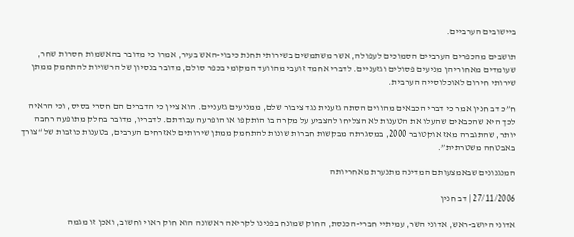ביישובים הערביים.

תושבים מהכפרים הערביים הסמוכים לעפולה, אשר משתמשים בשירותי תחנת כיבוי-האש בעיר, אמרו כי מדובר בהאשמות חסרות שחר, שעומדים מאחוריהן מניעים פסולים וגזעניים. לדברי אחמד זועבי מהוועד המקומי בכפר סולם, מדובר בנסיון של הרשויות להתחמק ממתן שירותי חירום לאוכלוסייה הערבית.

ח”כ דב חנין אמר כי דברי הכבאים מהווים הסתה גזענית נגד ציבור שלם, ממניעים גזעניים. הוא ציין כי הדברים הם חסרי בסיס, וכי הראיה לכך היא שהכבאים שהעלו את הטענות לא הצליחו להצביע על מקרה בו הותקפו או הופרעה עבודתם. לדבריו, מדובר בחלק מתופעה רחבה יותר, שהתגברה מאז אוקטובר 2000, במסגרתה מבקשות חברות שונות להתחמק ממתן שירותים לאזרחים הערבים, בטענות כוזבות של “צורך באבטחה משטרתית”.

המנגנונים שבאמצעותם המדינה מתנערת מאחריותה

27/11/2006 | דב חנין

אדוני היושב-ראש, אדוני השר, עמיתיי חברי-הכנסת, החוק שמונח בפנינו לקריאה ראשונה הוא חוק ראוי וחשוב, ואכן זו מגמה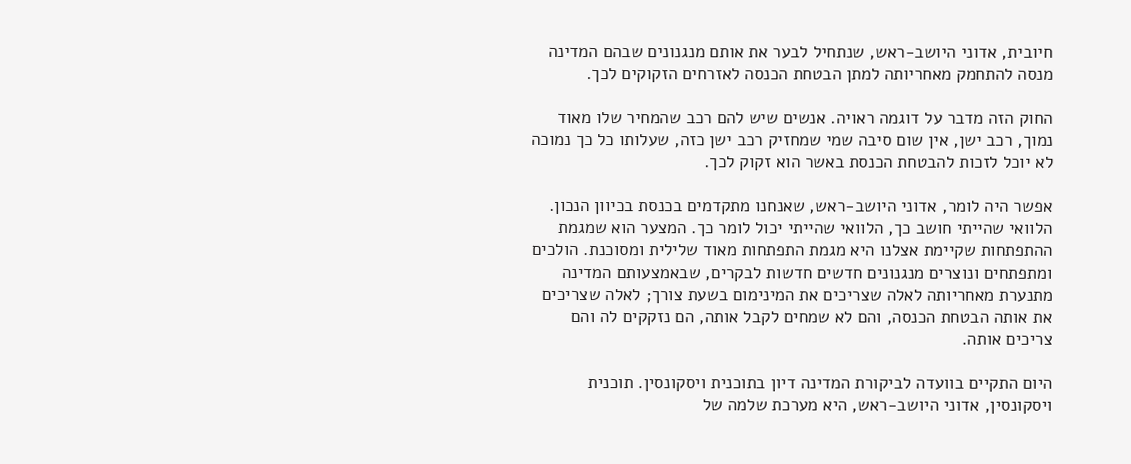חיובית, אדוני היושב-ראש, שנתחיל לבער את אותם מנגנונים שבהם המדינה מנסה להתחמק מאחריותה למתן הבטחת הכנסה לאזרחים הזקוקים לכך.

החוק הזה מדבר על דוגמה ראויה. אנשים שיש להם רכב שהמחיר שלו מאוד נמוך, רכב ישן, אין שום סיבה שמי שמחזיק רכב ישן כזה, שעלותו כל כך נמוכה לא יוכל לזכות להבטחת הכנסת באשר הוא זקוק לכך.

אפשר היה לומר, אדוני היושב-ראש, שאנחנו מתקדמים בכנסת בכיוון הנכון. הלוואי שהייתי חושב כך, הלוואי שהייתי יכול לומר כך. המצער הוא שמגמת ההתפתחות שקיימת אצלנו היא מגמת התפתחות מאוד שלילית ומסוכנת. הולכים ומתפתחים ונוצרים מנגנונים חדשים חדשות לבקרים, שבאמצעותם המדינה מתנערת מאחריותה לאלה שצריכים את המינימום בשעת צורך; לאלה שצריכים את אותה הבטחת הכנסה, והם לא שמחים לקבל אותה, הם נזקקים לה והם צריכים אותה.

היום התקיים בוועדה לביקורת המדינה דיון בתוכנית ויסקונסין. תוכנית ויסקונסין, אדוני היושב-ראש, היא מערכת שלמה של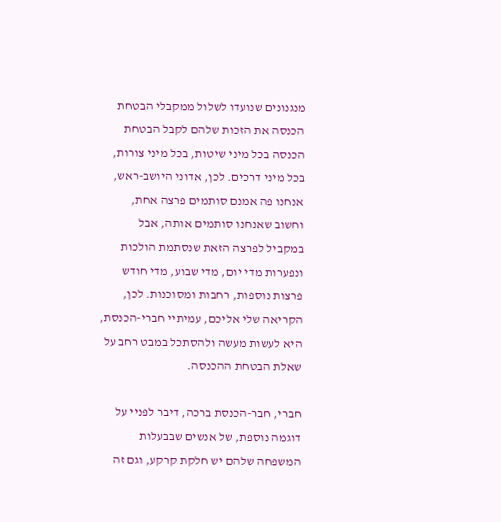מנגנונים שנועדו לשלול ממקבלי הבטחת הכנסה את הזכות שלהם לקבל הבטחת הכנסה בכל מיני שיטות, בכל מיני צורות, בכל מיני דרכים. לכן, אדוני היושב-ראש, אנחנו פה אמנם סותמים פרצה אחת, וחשוב שאנחנו סותמים אותה, אבל במקביל לפרצה הזאת שנסתמת הולכות ונפערות מדי יום, מדי שבוע, מדי חודש פרצות נוספות, רחבות ומסוכנות. לכן, הקריאה שלי אליכם, עמיתיי חברי-הכנסת, היא לעשות מעשה ולהסתכל במבט רחב על שאלת הבטחת ההכנסה.

חברי, חבר-הכנסת ברכה, דיבר לפניי על דוגמה נוספת, של אנשים שבבעלות המשפחה שלהם יש חלקת קרקע, וגם זה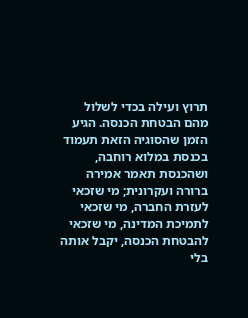תרוץ ועילה בכדי לשלול מהם הבטחת הכנסה. הגיע הזמן שהסוגיה הזאת תעמוד בכנסת במלוא רוחבה, ושהכנסת תאמר אמירה ברורה ועקרונית; מי שזכאי לעזרת החברה, מי שזכאי לתמיכת המדינה, מי שזכאי להבטחת הכנסה, יקבל אותה בלי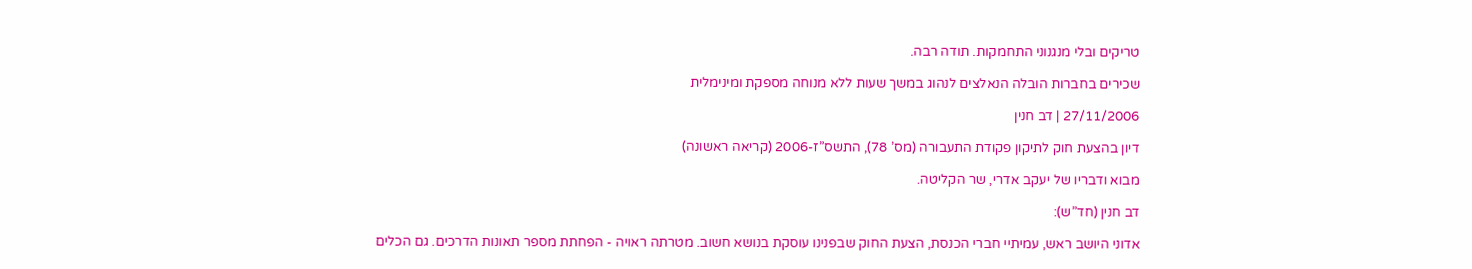טריקים ובלי מנגנוני התחמקות. תודה רבה.

שכירים בחברות הובלה הנאלצים לנהוג במשך שעות ללא מנוחה מספקת ומינימלית

27/11/2006 | דב חנין

דיון בהצעת חוק לתיקון פקודת התעבורה (מס’ 78), התשס”ז-2006 (קריאה ראשונה)

מבוא ודבריו של יעקב אדרי, שר הקליטה.

דב חנין (חד”ש):

אדוני היושב ראש, עמיתיי חברי הכנסת, הצעת החוק שבפנינו עוסקת בנושא חשוב. מטרתה ראויה - הפחתת מספר תאונות הדרכים. גם הכלים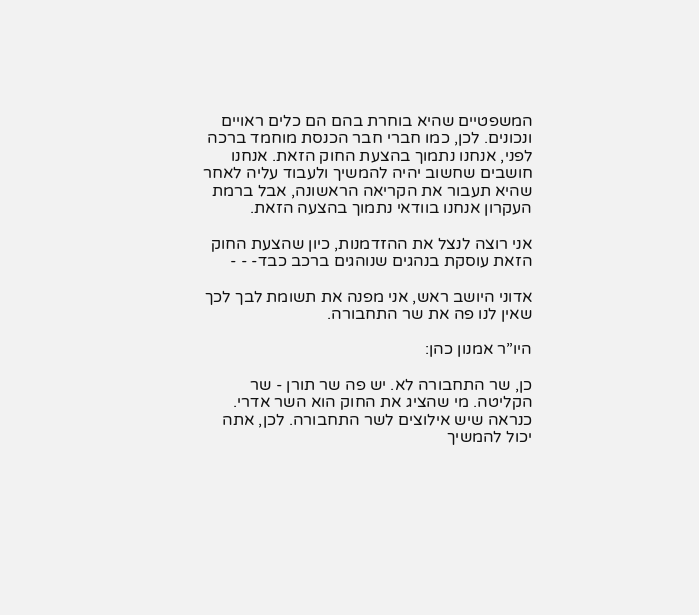המשפטיים שהיא בוחרת בהם הם כלים ראויים ונכונים. לכן, כמו חברי חבר הכנסת מוחמד ברכה לפני, אנחנו נתמוך בהצעת החוק הזאת. אנחנו חושבים שחשוב יהיה להמשיך ולעבוד עליה לאחר שהיא תעבור את הקריאה הראשונה, אבל ברמת העקרון אנחנו בוודאי נתמוך בהצעה הזאת.

אני רוצה לנצל את ההזדמנות, כיון שהצעת החוק הזאת עוסקת בנהגים שנוהגים ברכב כבד- - -

אדוני היושב ראש, אני מפנה את תשומת לבך לכך שאין לנו פה את שר התחבורה.

היו”ר אמנון כהן:

כן, שר התחבורה לא. יש פה שר תורן - שר הקליטה. מי שהציג את החוק הוא השר אדרי. כנראה שיש אילוצים לשר התחבורה. לכן, אתה יכול להמשיך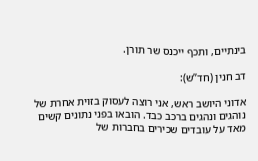בינתיים, ותכף ייכנס שר תורן.

דב חנין (חד”ש):

אדוני היושב ראש, אני רוצה לעסוק בזוית אחרת של נוהגים ונהגים ברכב כבד. הובאו בפני נתונים קשים מאד על עובדים שכירים בחברות של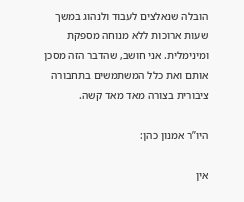הובלה שנאלצים לעבוד ולנהוג במשך שעות ארוכות ללא מנוחה מספקת ומינימלית. אני חושב, שהדבר הזה מסכן אותם ואת כלל המשתמשים בתחבורה ציבורית בצורה מאד מאד קשה.

היו”ר אמנון כהן:

אין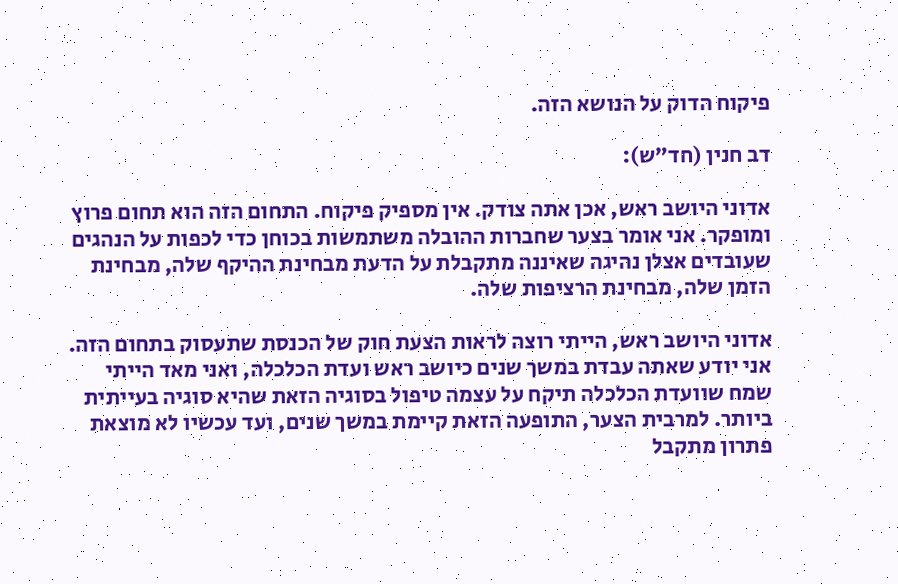פיקוח הדוק על הנושא הזה.

דב חנין (חד”ש):

אדוני היושב ראש, אכן אתה צודק. אין מספיק פיקוח. התחום הזה הוא תחום פרוץ ומופקר. אני אומר בצער שחברות ההובלה משתמשות בכוחן כדי לכפות על הנהגים שעובדים אצלן נהיגה שאיננה מתקבלת על הדעת מבחינת ההיקף שלה, מבחינת הזמן שלה, מבחינת הרציפות שלה.

אדוני היושב ראש, הייתי רוצה לראות הצעת חוק של הכנסת שתעסוק בתחום הזה. אני יודע שאתה עבדת במשך שנים כיושב ראש ועדת הכלכלה, ואני מאד הייתי שמח שוועדת הכלכלה תיקח על עצמה טיפול בסוגיה הזאת שהיא סוגיה בעייתית ביותר. למרבית הצער, התופעה הזאת קיימת במשך שנים, ועד עכשיו לא מוצאת פתרון מתקבל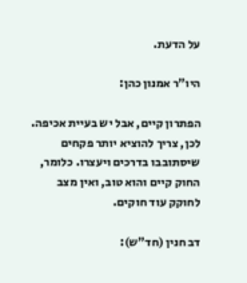על הדעת.

היו”ר אמנון כהן:

הפתרון קיים, אבל יש בעיית אכיפה. לכן, צריך להוציא יותר פקחים שיסתובבו בדרכים ויעצרו. כלומר, החוק קיים והוא טוב, ואין מצב לחוקק עוד חוקים.

דב חנין (חד”ש):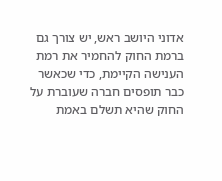אדוני היושב ראש, יש צורך גם ברמת החוק להחמיר את רמת הענישה הקיימת, כדי שכאשר כבר תופסים חברה שעוברת על החוק שהיא תשלם באמת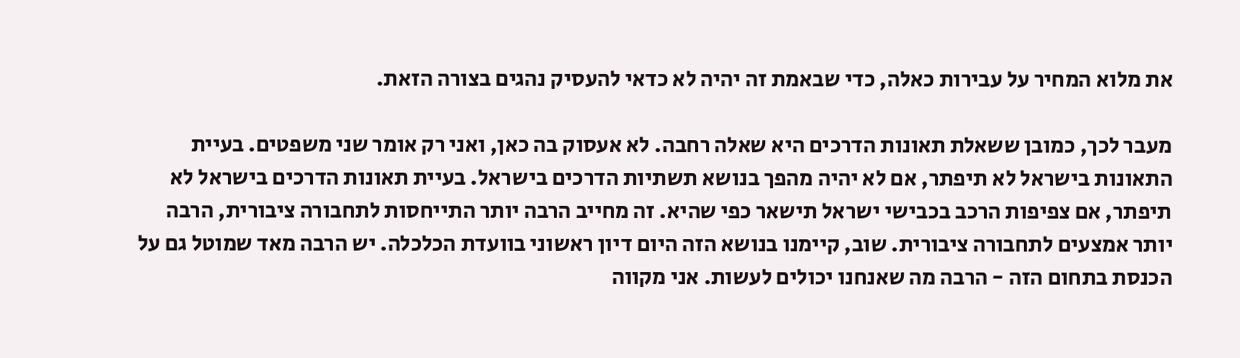את מלוא המחיר על עבירות כאלה, כדי שבאמת זה יהיה לא כדאי להעסיק נהגים בצורה הזאת.

מעבר לכך, כמובן ששאלת תאונות הדרכים היא שאלה רחבה. לא אעסוק בה כאן, ואני רק אומר שני משפטים. בעיית התאונות בישראל לא תיפתר, אם לא יהיה מהפך בנושא תשתיות הדרכים בישראל. בעיית תאונות הדרכים בישראל לא תיפתר, אם צפיפות הרכב בכבישי ישראל תישאר כפי שהיא. זה מחייב הרבה יותר התייחסות לתחבורה ציבורית, הרבה יותר אמצעים לתחבורה ציבורית. שוב, קיימנו בנושא הזה היום דיון ראשוני בוועדת הכלכלה. יש הרבה מאד שמוטל גם על הכנסת בתחום הזה - הרבה מה שאנחנו יכולים לעשות. אני מקווה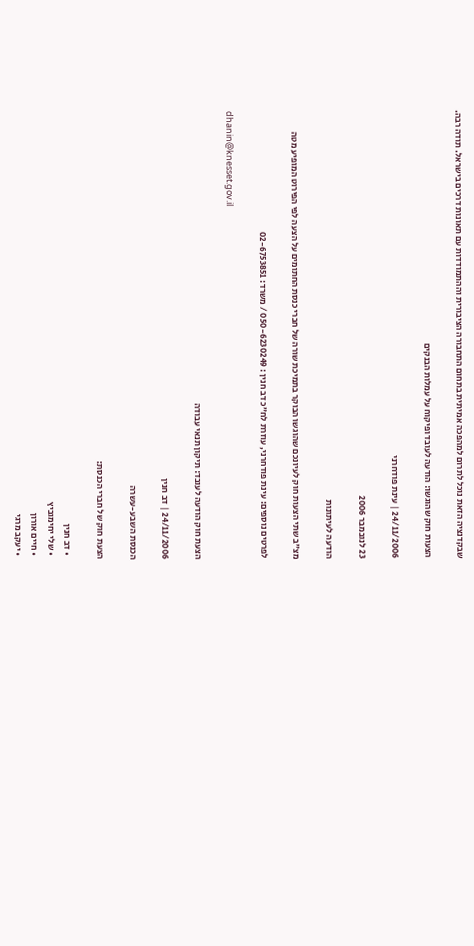שבקדנציה הזאת נוכל לתרום למהפכה אמיתית בתחום התחבורה הציבורית וההתמודדות עם תאונות דרכים בישראל. תודה רבה.

הצעות חוק שהוגשו: הודעה לעובד ופיקוח על עמלות הבנקים

24/11/2006 | עינת פודחרני

23 לנובמבר 2006

הודעה לעיתונות

מצ”ב שתי הצעות חוק לעיונכם שהוגשו הבוקר בתמיכת שורה של חברי כנסת החתומים על הצעה לפי הפירוט המופיע מטה

לפרטים נוספים: עינת פודחרני, עוזרת לח”כ דב חנין : 050-6230249 / משרד: 02-6753851

dhanin@knesset.gov.il

הצעת חוק הודעה לעובד: תיקון תנאי עבודה

24/11/2006 | דב חנין

הכנסת השבע-עשרה

הצעת חוק של חברי הכנסת:

  • דב חנין
  • שלי יחימוביץ
  • חיים אורון
  • יעקב מרגי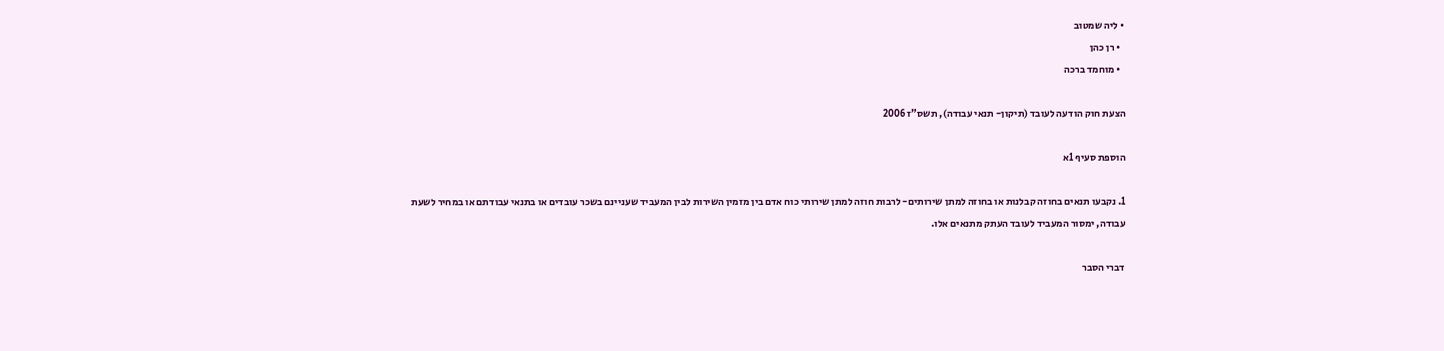• ליה שמטוב
  • רן כהן
  • מוחמד ברכה

הצעת חוק הודעה לעובד (תיקון- תנאי עבודה), תשס”ז 2006

הוספת סעיף 1א

1. נקבעו תנאים בחוזה קבלנות או בחוזה למתן שירותים- לרבות חוזה למתן שירותי כוח אדם בין מזמין השירות לבין המעביד שעניינם בשכר עובדים או בתנאי עבודתם או במחיר לשעת עבודה, ימסור המעביד לעובד העתק מתנאים אלו.

דברי הסבר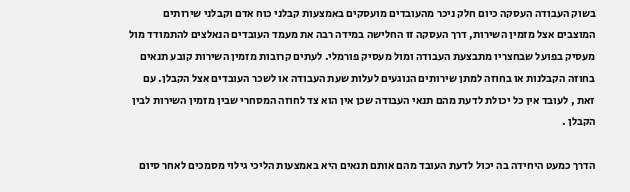בשוק העבודה העסקה כיום חלק ניכר מהעובדים מועסקים באמצעות קבלני כוח אדם וקבלני שירותים המוצבים אצל מזמין השירות, דרך העסקה זו החלישה במידה רבה את מעמד העובדים הנאלצים להתמודד מול מעסיק בפועל שבחצריו מתבצעת העבודה ומול מעסיק פורמלי. לעתים קרובות מזמין השירות קובע תנאים בחוזה הקבלנות או בחוזה למתן שירותים הנוגעים לעלות שעת העבודה או לשכר העובדים אצל הקבלן. עם זאת , לעובד אין כל יכולת לדעת מהם תנאי העבודה שכן אין הוא צד לחוזה המסחרי שבין מזמין השירות לבין הקבלן .

הדרך כמעט היחידה בה יכול לדעת העובד מהם אותם תנאים היא באמצעות הליכי גילוי מסמכים לאחר סיום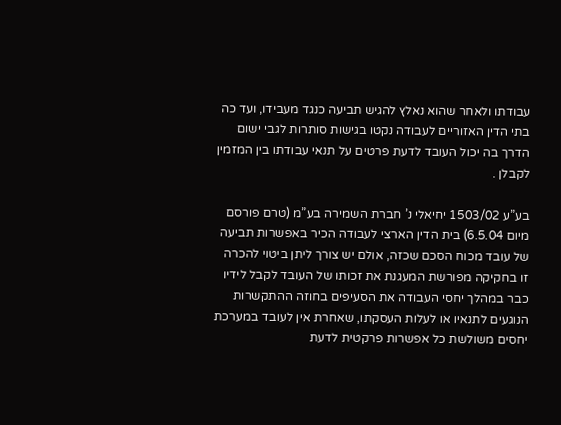עבודתו ולאחר שהוא נאלץ להגיש תביעה כנגד מעבידו, ועד כה בתי הדין האזוריים לעבודה נקטו בגישות סותרות לגבי ישום הדרך בה יכול העובד לדעת פרטים על תנאי עבודתו בין המזמין לקבלן .

בע”ע 1503/02 יחיאלי נ’ חברת השמירה בע”מ (טרם פורסם מיום 6.5.04) בית הדין הארצי לעבודה הכיר באפשרות תביעה של עובד מכוח הסכם שכזה, אולם יש צורך ליתן ביטוי להכרה זו בחקיקה מפורשת המעגנת את זכותו של העובד לקבל לידיו כבר במהלך יחסי העבודה את הסעיפים בחוזה ההתקשרות הנוגעים לתנאיו או לעלות העסקתו, שאחרת אין לעובד במערכת יחסים משולשת כל אפשרות פרקטית לדעת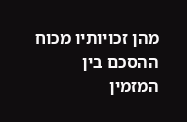מהן זכויותיו מכוח ההסכם בין המזמין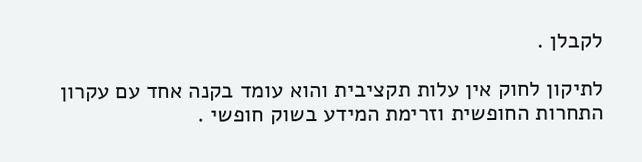לקבלן .

לתיקון לחוק אין עלות תקציבית והוא עומד בקנה אחד עם עקרון התחרות החופשית וזרימת המידע בשוק חופשי .